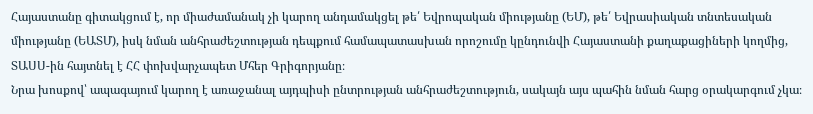Հայաստանը գիտակցում է, որ միաժամանակ չի կարող անդամակցել թե՛ Եվրոպական միությանը (ԵՄ), թե՛ Եվրասիական տնտեսական միությանը (ԵԱՏՄ), իսկ նման անհրաժեշտության դեպքում համապատասխան որոշումը կընդունվի Հայաստանի քաղաքացիների կողմից, ՏԱՍՍ-ին հայտնել է ՀՀ փոխվարչապետ Մհեր Գրիգորյանը։
Նրա խոսքով՝ ապագայում կարող է առաջանալ այդպիսի ընտրության անհրաժեշտություն, սակայն այս պահին նման հարց օրակարգում չկա։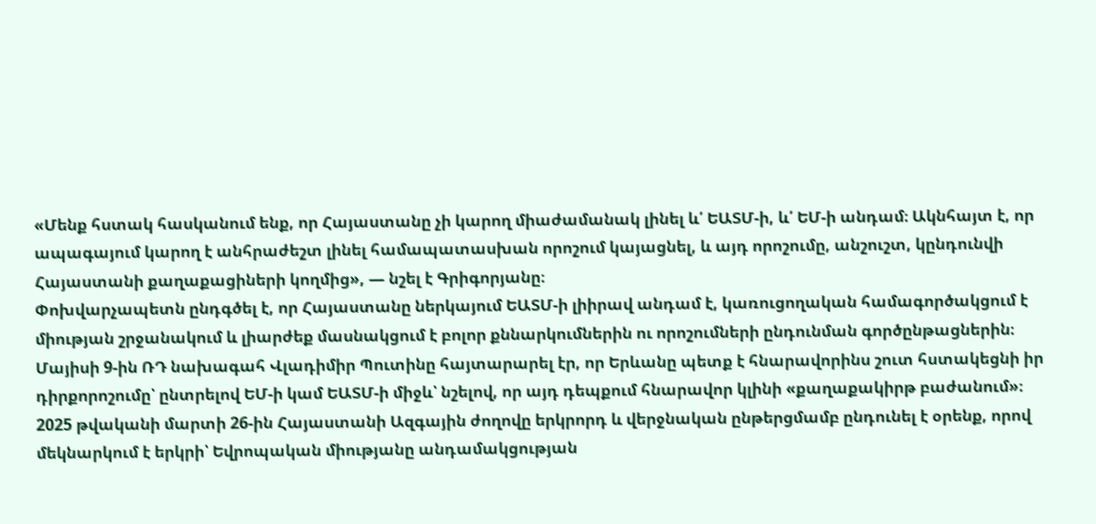«Մենք հստակ հասկանում ենք, որ Հայաստանը չի կարող միաժամանակ լինել և՛ ԵԱՏՄ-ի, և՛ ԵՄ-ի անդամ։ Ակնհայտ է, որ ապագայում կարող է անհրաժեշտ լինել համապատասխան որոշում կայացնել, և այդ որոշումը, անշուշտ, կընդունվի Հայաստանի քաղաքացիների կողմից», — նշել է Գրիգորյանը։
Փոխվարչապետն ընդգծել է, որ Հայաստանը ներկայում ԵԱՏՄ-ի լիիրավ անդամ է, կառուցողական համագործակցում է միության շրջանակում և լիարժեք մասնակցում է բոլոր քննարկումներին ու որոշումների ընդունման գործընթացներին։
Մայիսի 9-ին ՌԴ նախագահ Վլադիմիր Պուտինը հայտարարել էր, որ Երևանը պետք է հնարավորինս շուտ հստակեցնի իր դիրքորոշումը՝ ընտրելով ԵՄ-ի կամ ԵԱՏՄ-ի միջև՝ նշելով, որ այդ դեպքում հնարավոր կլինի «քաղաքակիրթ բաժանում»։
2025 թվականի մարտի 26-ին Հայաստանի Ազգային ժողովը երկրորդ և վերջնական ընթերցմամբ ընդունել է օրենք, որով մեկնարկում է երկրի՝ Եվրոպական միությանը անդամակցության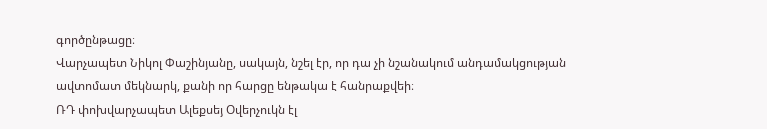գործընթացը։
Վարչապետ Նիկոլ Փաշինյանը, սակայն, նշել էր, որ դա չի նշանակում անդամակցության ավտոմատ մեկնարկ, քանի որ հարցը ենթակա է հանրաքվեի։
ՌԴ փոխվարչապետ Ալեքսեյ Օվերչուկն էլ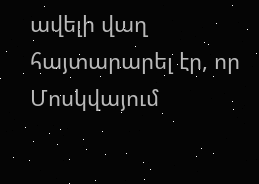ավելի վաղ հայտարարել էր, որ Մոսկվայում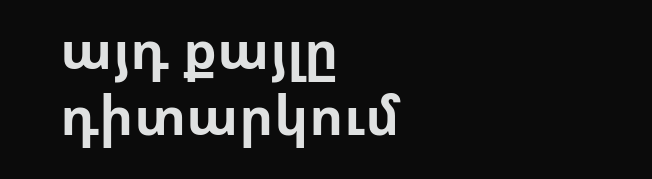այդ քայլը դիտարկում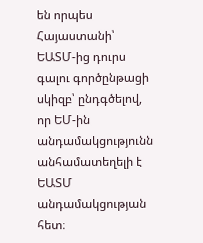են որպես Հայաստանի՝ ԵԱՏՄ-ից դուրս գալու գործընթացի սկիզբ՝ ընդգծելով, որ ԵՄ-ին անդամակցությունն անհամատեղելի է ԵԱՏՄ անդամակցության հետ։